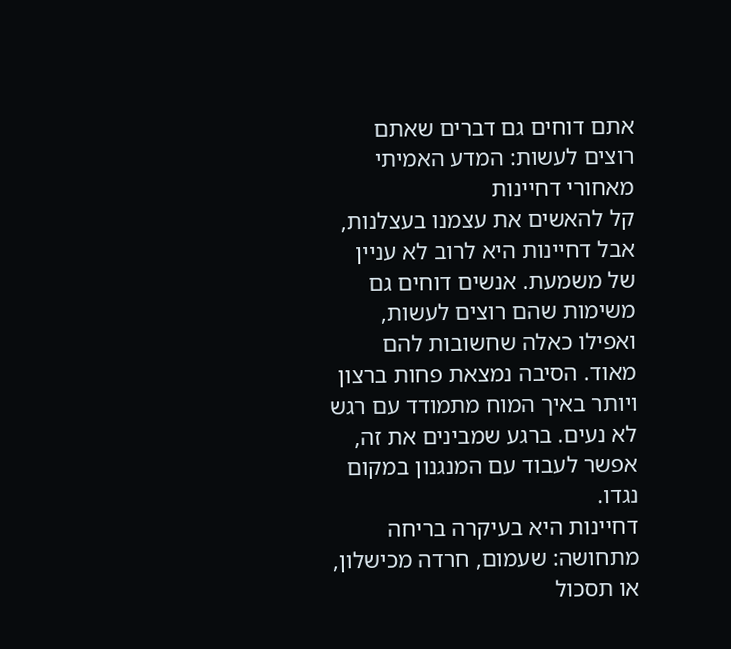אתם דוחים גם דברים שאתם רוצים לעשות: המדע האמיתי מאחורי דחיינות
קל להאשים את עצמנו בעצלנות, אבל דחיינות היא לרוב לא עניין של משמעת. אנשים דוחים גם משימות שהם רוצים לעשות, ואפילו כאלה שחשובות להם מאוד. הסיבה נמצאת פחות ברצון ויותר באיך המוח מתמודד עם רגש לא נעים. ברגע שמבינים את זה, אפשר לעבוד עם המנגנון במקום נגדו.
דחיינות היא בעיקרה בריחה מתחושה: שעמום, חרדה מכישלון, או תסכול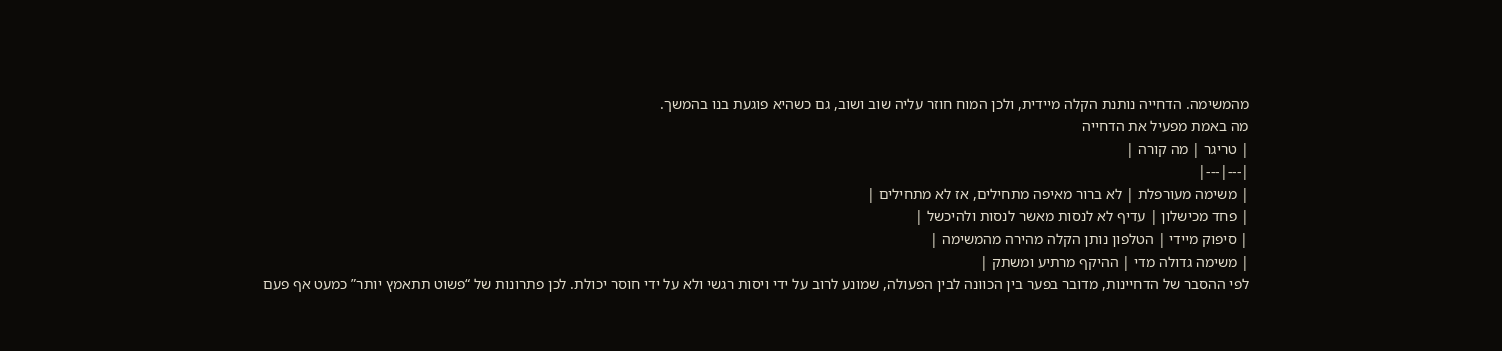מהמשימה. הדחייה נותנת הקלה מיידית, ולכן המוח חוזר עליה שוב ושוב, גם כשהיא פוגעת בנו בהמשך.
מה באמת מפעיל את הדחייה
| טריגר | מה קורה |
|---|---|
| משימה מעורפלת | לא ברור מאיפה מתחילים, אז לא מתחילים |
| פחד מכישלון | עדיף לא לנסות מאשר לנסות ולהיכשל |
| סיפוק מיידי | הטלפון נותן הקלה מהירה מהמשימה |
| משימה גדולה מדי | ההיקף מרתיע ומשתק |
לפי ההסבר של הדחיינות, מדובר בפער בין הכוונה לבין הפעולה, שמונע לרוב על ידי ויסות רגשי ולא על ידי חוסר יכולת. לכן פתרונות של “פשוט תתאמץ יותר” כמעט אף פעם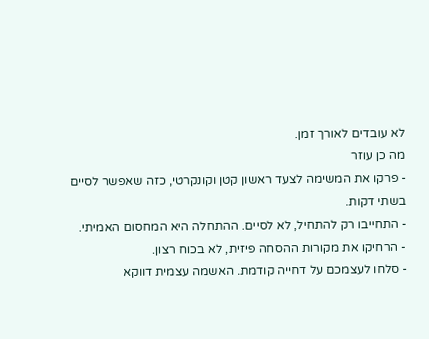לא עובדים לאורך זמן.
מה כן עוזר
- פרקו את המשימה לצעד ראשון קטן וקונקרטי, כזה שאפשר לסיים בשתי דקות.
- התחייבו רק להתחיל, לא לסיים. ההתחלה היא המחסום האמיתי.
- הרחיקו את מקורות ההסחה פיזית, לא בכוח רצון.
- סלחו לעצמכם על דחייה קודמת. האשמה עצמית דווקא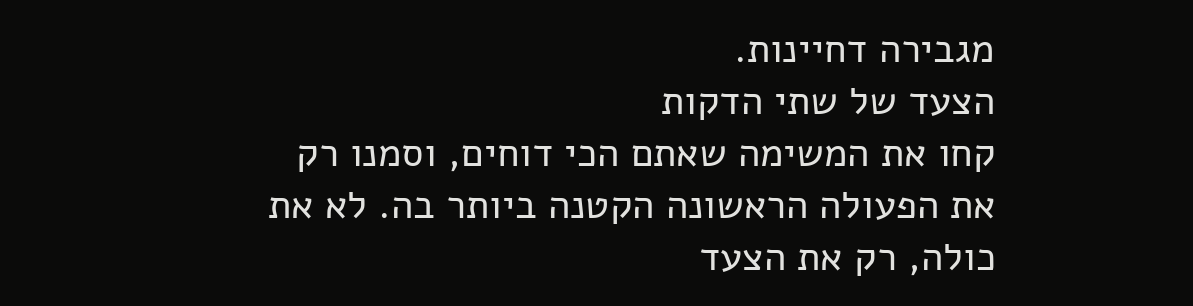מגבירה דחיינות.
הצעד של שתי הדקות
קחו את המשימה שאתם הכי דוחים, וסמנו רק את הפעולה הראשונה הקטנה ביותר בה. לא את כולה, רק את הצעד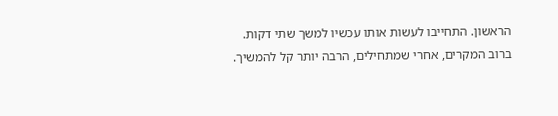הראשון. התחייבו לעשות אותו עכשיו למשך שתי דקות. ברוב המקרים, אחרי שמתחילים, הרבה יותר קל להמשיך.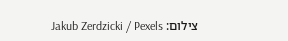צילום: Jakub Zerdzicki / Pexels